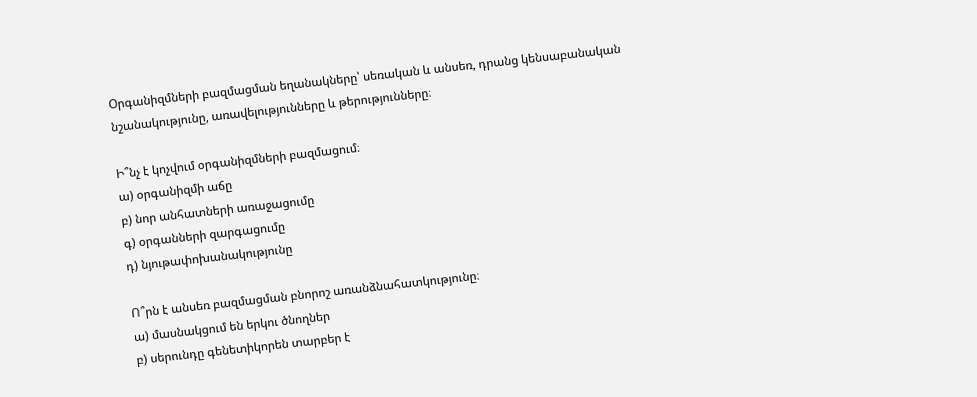Օրգանիզմների բազմացման եղանակները՝ սեռական և անսեռ, դրանց կենսաբանական նշանակությունը, առավելությունները և թերությունները։

Ի՞նչ է կոչվում օրգանիզմների բազմացում։
ա) օրգանիզմի աճը
բ) նոր անհատների առաջացումը
գ) օրգանների զարգացումը
դ) նյութափոխանակությունը

Ո՞րն է անսեռ բազմացման բնորոշ առանձնահատկությունը։
ա) մասնակցում են երկու ծնողներ
բ) սերունդը գենետիկորեն տարբեր է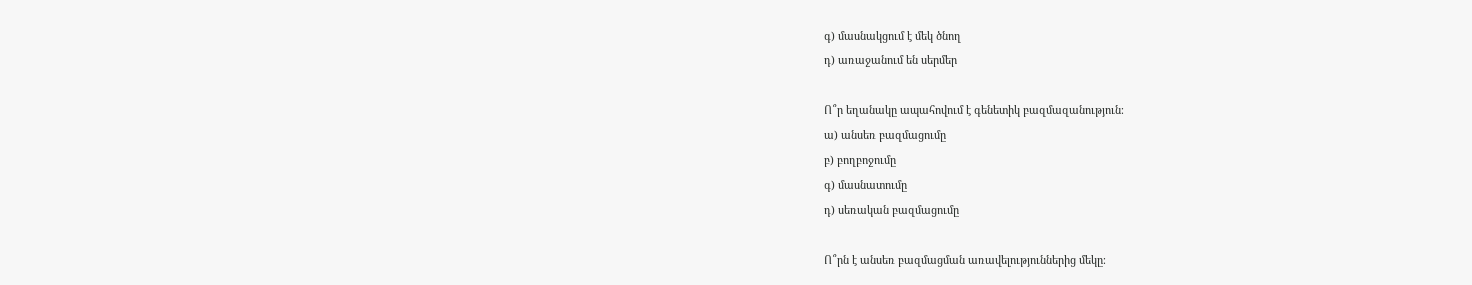գ) մասնակցում է մեկ ծնող
դ) առաջանում են սերմեր

Ո՞ր եղանակը ապահովում է գենետիկ բազմազանություն։
ա) անսեռ բազմացումը
բ) բողբոջումը
գ) մասնատումը
դ) սեռական բազմացումը

Ո՞րն է անսեռ բազմացման առավելություններից մեկը։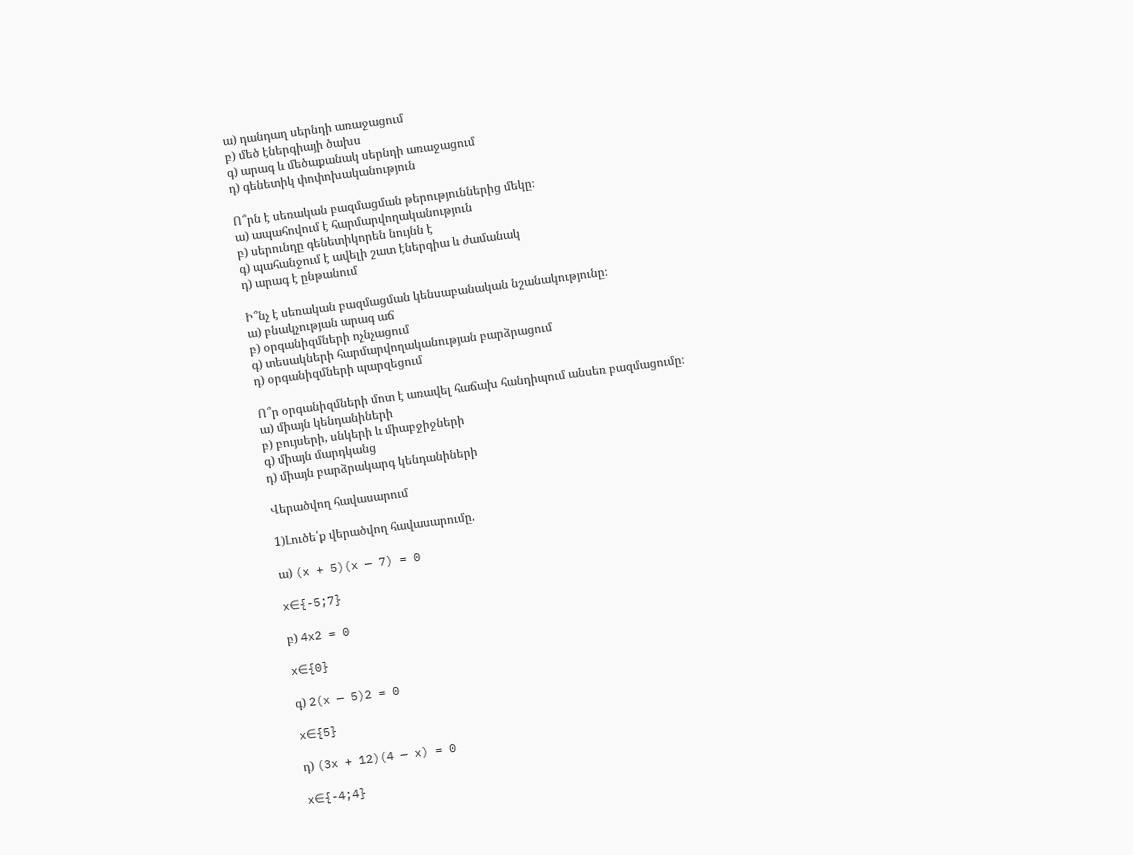ա) դանդաղ սերնդի առաջացում
բ) մեծ էներգիայի ծախս
գ) արագ և մեծաքանակ սերնդի առաջացում
դ) գենետիկ փոփոխականություն

Ո՞րն է սեռական բազմացման թերություններից մեկը։
ա) ապահովում է հարմարվողականություն
բ) սերունդը գենետիկորեն նույնն է
գ) պահանջում է ավելի շատ էներգիա և ժամանակ
դ) արագ է ընթանում

Ի՞նչ է սեռական բազմացման կենսաբանական նշանակությունը։
ա) բնակչության արագ աճ
բ) օրգանիզմների ոչնչացում
գ) տեսակների հարմարվողականության բարձրացում
դ) օրգանիզմների պարզեցում

Ո՞ր օրգանիզմների մոտ է առավել հաճախ հանդիպում անսեռ բազմացումը։
ա) միայն կենդանիների
բ) բույսերի, սնկերի և միաբջիջների
գ) միայն մարդկանց
դ) միայն բարձրակարգ կենդանիների

Վերածվող հավասարում

1)Լուծե՛ք վերածվող հավասարումը.

ա) (x + 5)(x — 7) = 0

x∈{-5;7}

բ) 4x2 = 0

x∈{0}

գ) 2(x — 5)2 = 0

x∈{5}

դ) (3x + 12)(4 — x) = 0

x∈{-4;4}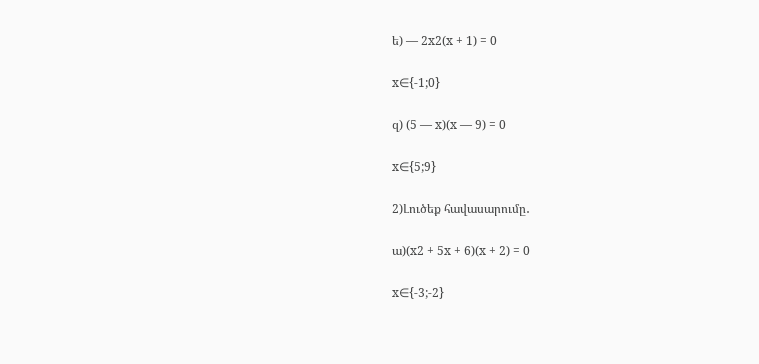ե) — 2x2(x + 1) = 0

x∈{-1;0}

զ) (5 — x)(x — 9) = 0

x∈{5;9}

2)Լուծեք հավասարումը․

ա)(x2 + 5x + 6)(x + 2) = 0

x∈{-3;-2}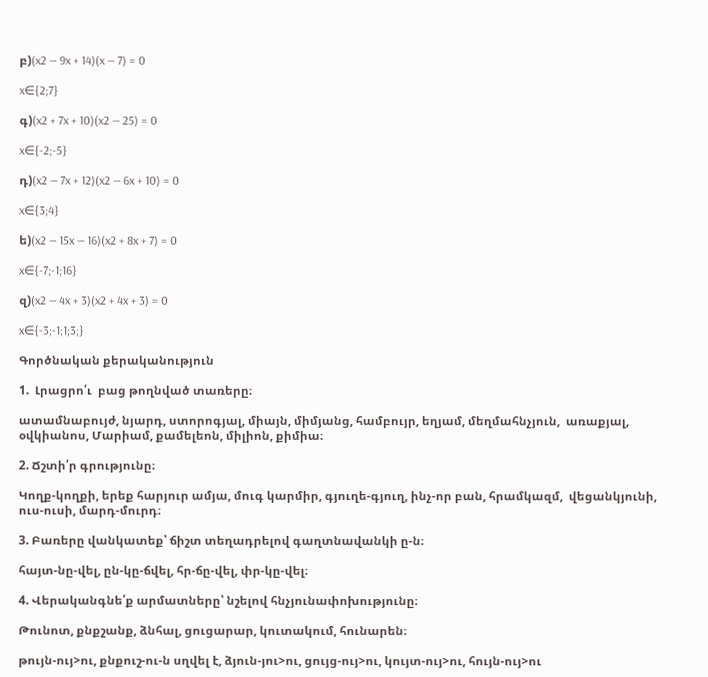բ)(x2 — 9x + 14)(x — 7) = 0

x∈{2;7}

գ)(x2 + 7x + 10)(x2 — 25) = 0

x∈{-2;-5}

դ)(x2 — 7x + 12)(x2 — 6x + 10) = 0

x∈{3;4}

ե)(x2 — 15x — 16)(x2 + 8x + 7) = 0

x∈{-7;-1;16}

զ)(x2 — 4x + 3)(x2 + 4x + 3) = 0

x∈{-3;-1;1;3;}

Գործնական քերականություն

1.  Լրացրո՛ւ  բաց թողնված տառերը։

ատամնաբույժ, նյարդ, ստորոգյալ, միայն, միմյանց, համբույր, եղյամ, մեղմահնչյուն,  առաքյալ, օվկիանոս, Մարիամ, քամելեոն, միլիոն, քիմիա։

2. Ճշտի՛ր գրությունը։

Կողք-կողքի, երեք հարյուր ամյա, մուգ կարմիր, գյուղե-գյուղ, ինչ-որ բան, հրամկազմ,  վեցանկյունի, ուս-ուսի, մարդ-մուրդ։

3. Բառերը վանկատեք՝ ճիշտ տեղադրելով գաղտնավանկի ը-ն։

հայտ-նը-վել, ըն-կը-ճվել, հր-ճը-վել, փր-կը-վել։

4. Վերականգնե՛ք արմատները՝ նշելով հնչյունափոխությունը։

Թունոտ, քնքշանք, ձնհալ, ցուցարար, կուտակում, հունարեն։

թույն-ույ>ու, քնքուշ-ու-ն սղվել է, ձյուն-յու>ու, ցույց-ույ>ու, կույտ-ույ>ու, հույն-ույ>ու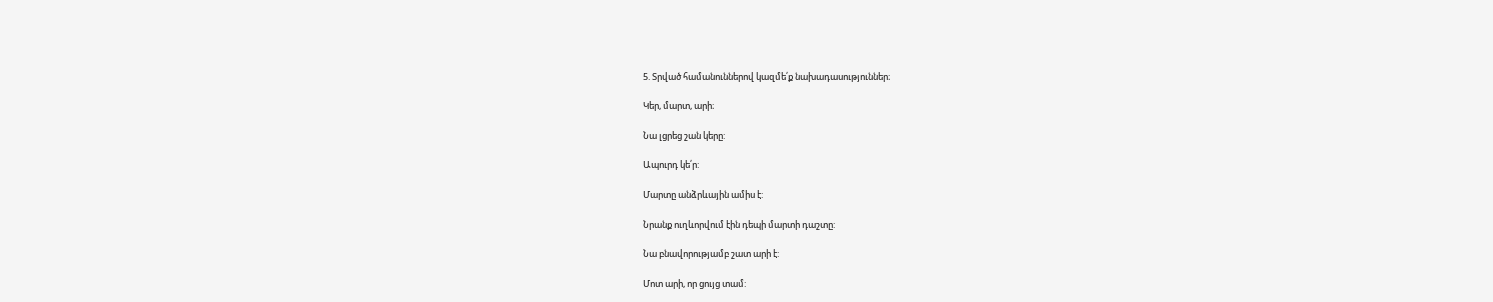5. Տրված համանուններով կազմե՛ք նախադասություններ։

Կեր, մարտ, արի։

Նա լցրեց շան կերը:

Ապուրդ կե՛ր:

Մարտը անձրևային ամիս է:

Նրանք ուղևորվում էին դեպի մարտի դաշտը:

Նա բնավորությամբ շատ արի է:

Մոտ արի, որ ցույց տամ: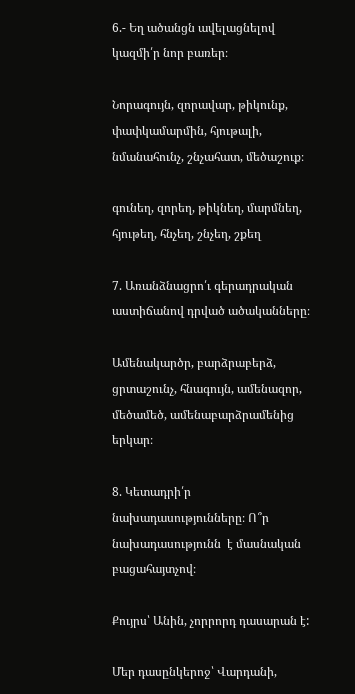6.- Եղ ածանցն ավելացնելով կազմի՛ր նոր բառեր։

Նորագույն, զորավար, թիկունք, փափկամարմին, հյութալի, նմանահունչ, շնչահատ, մեծաշուք։

գունեղ, զորեղ, թիկնեղ, մարմնեղ, հյութեղ, հնչեղ, շնչեղ, շքեղ

7. Առանձնացրո՛ւ գերադրական աստիճանով դրված ածականները։

Ամենակարծր, բարձրաբերձ, ցրտաշունչ, հնագույն, ամենազոր, մեծամեծ, ամենաբարձրամենից երկար։

8. Կետադրի՛ր նախադասությունները։ Ո՞ր նախադասությունն  է մասնական բացահայտչով։

Քույրս՝ Անին, չորրորդ դասարան է:

Մեր դասընկերոջ՝ Վարդանի,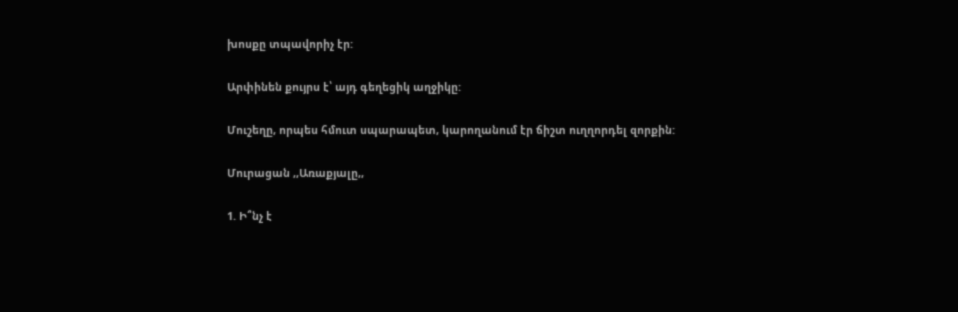խոսքը տպավորիչ էր:

Արփինեն քույրս է՝ այդ գեղեցիկ աղջիկը:

Մուշեղը, որպես հմուտ սպարապետ, կարողանում էր ճիշտ ուղղորդել զորքին:

Մուրացան ,,Առաքյալը,,

1. Ի՞նչ է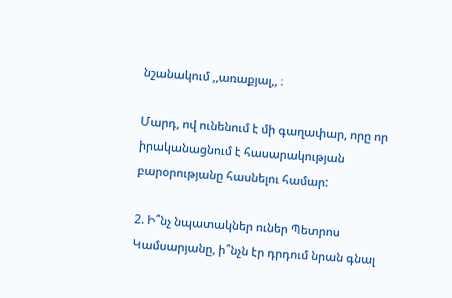նշանակում ,,առաքյալ,, ։

Մարդ, ով ունենում է մի գաղափար, որը որ իրականացնում է հասարակության բարօրությանը հասնելու համար:

2. Ի՞նչ նպատակներ ուներ Պետրոս Կամսարյանը, ի՞նչն էր դրդում նրան գնալ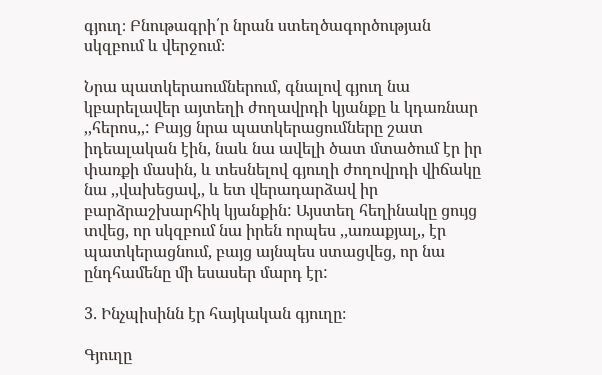գյուղ։ Բնութագրի՛ր նրան ստեղծագործության սկզբում և վերջում։

Նրա պատկերաումներում, գնալով գյուղ նա կբարելավեր այտեղի ժողավրդի կյանքը և կդառնար ,,հերոս,,: Բայց նրա պատկերացումները շատ իդեալական էին, նաև նա ավելի ծատ մտածում էր իր փառքի մասին, և տեսնելով գյուղի ժողովրդի վիճակը նա ,,վախեցավ,, և ետ վերադարձավ իր բարձրաշխարհիկ կյանքին: Այստեղ հեղինակը ցույց տվեց, որ սկզբում նա իրեն որպես ,,առաքյալ,, էր պատկերացնում, բայց այնպես ստացվեց, որ նա ընդհամենը մի եսասեր մարդ էր:

3. Ինչպիսինն էր հայկական գյուղը։

Գյուղը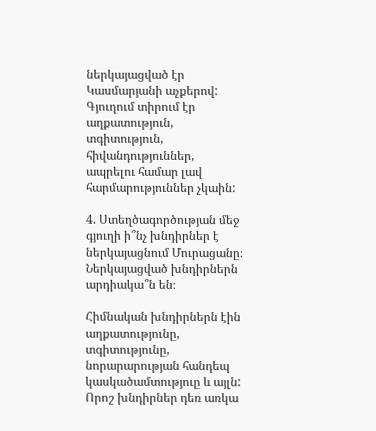ներկայացված էր Կասմարյանի աչքերով: Գյուղում տիրում էր աղքատություն, տգիտություն, հիվանդություններ, ապրելու համար լավ հարմարություններ չկաին:

4. Ստեղծագործության մեջ գյուղի ի՞նչ խնդիրներ է ներկայացնում Մուրացանը։ Ներկայացված խնդիրներն արդիակա՞ն են։

Հիմնական խնդիրներն էին աղքատությունը, տգիտությունը, նորարարության հանդեպ կասկածամտություը և այլն: Որոշ խնդիրներ դեռ առկա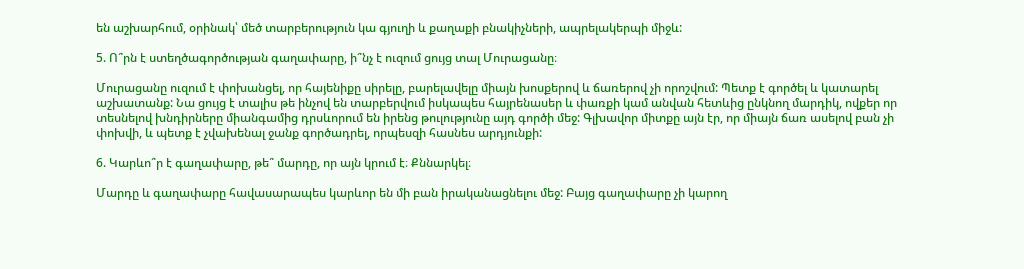են աշխարհում, օրինակ՝ մեծ տարբերություն կա գյուղի և քաղաքի բնակիչների, ապրելակերպի միջև:

5. Ո՞րն է ստեղծագործության գաղափարը, ի՞նչ է ուզում ցույց տալ Մուրացանը։

Մուրացանը ուզում է փոխանցել, որ հայենիքը սիրելը, բարելավելը միայն խոսքերով և ճառերով չի որոշվում: Պետք է գործել և կատարել աշխատանք: Նա ցույց է տալիս թե ինչով են տարբերվում իսկապես հայրենասեր և փառքի կամ անվան հետևից ընկնող մարդիկ, ովքեր որ տեսնելով խնդիրները միանգամից դրսևորում են իրենց թուլությունը այդ գործի մեջ: Գլխավոր միտքը այն էր, որ միայն ճառ ասելով բան չի փոխվի, և պետք է չվախենալ ջանք գործադրել, որպեսզի հասնես արդյունքի:

6. Կարևո՞ր է գաղափարը, թե՞ մարդը, որ այն կրում է։ Քննարկել։

Մարդը և գաղափարը հավասարապես կարևոր են մի բան իրականացնելու մեջ: Բայց գաղափարը չի կարող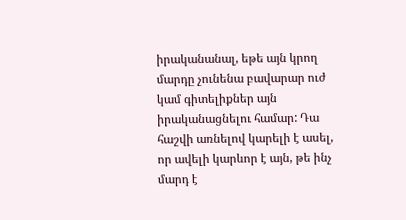իրականանալ, եթե այն կրող մարդը չունենա բավարար ուժ կամ գիտելիքներ այն իրականացնելու համար: Դա հաշվի առնելով կարելի է ասել, որ ավելի կարևոր է այն, թե ինչ մարդ է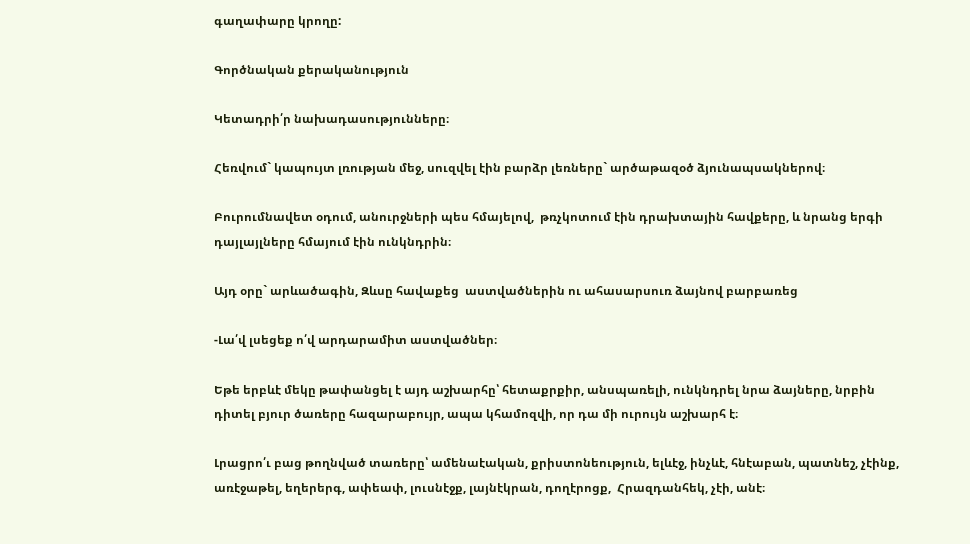գաղափարը կրողը:

Գործնական քերականություն

Կետադրի՛ր նախադասությունները։

Հեռվում` կապույտ լռության մեջ, սուզվել էին բարձր լեռները` արծաթազօծ ձյունապսակներով։

Բուրումնավետ օդում, անուրջների պես հմայելով,  թռչկոտում էին դրախտային հավքերը, և նրանց երգի դայլայլները հմայում էին ունկնդրին։

Այդ օրը` արևածագին, Զևսը հավաքեց  աստվածներին ու ահասարսուռ ձայնով բարբառեց

-Լա՛վ լսեցեք ո՛վ արդարամիտ աստվածներ։

Եթե երբևէ մեկը թափանցել է այդ աշխարհը՝ հետաքրքիր, անսպառելի, ունկնդրել նրա ձայները, նրբին դիտել բյուր ծառերը հազարաբույր, ապա կհամոզվի, որ դա մի ուրույն աշխարհ է։

Լրացրո՛ւ բաց թողնված տառերը՝ ամենաէական, քրիստոնեություն, ելևէջ, ինչևէ, հնէաբան, պատնեշ, չէինք, առէջաթել, եղերերգ, ափեափ, լուսնէջք, լայնէկրան, դողէրոցք,  Հրազդանհեկ, չէի, անէ։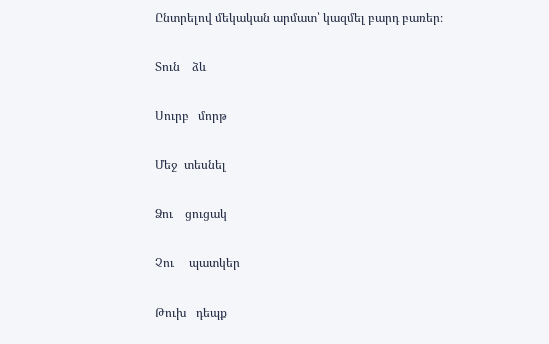Ընտրելով մեկական արմատ՝ կազմել բարդ բառեր։

Տուն    ձև

Սուրբ   մորթ

Մեջ  տեսնել

Ձու    ցուցակ

Չու     պատկեր

Թուխ   դեպք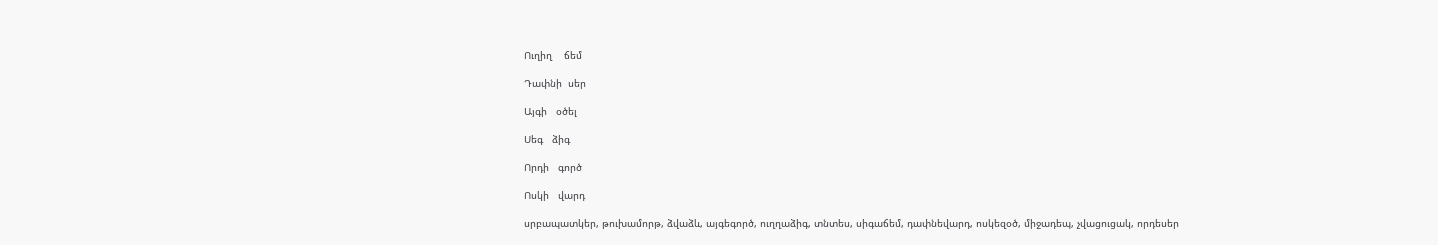Ուղիղ    ճեմ

Դափնի  սեր

Այգի   օծել

Սեգ   ձիգ

Որդի   գործ

Ոսկի   վարդ

սրբապատկեր, թուխամորթ, ձվաձև, այգեգործ, ուղղաձիգ, տնտես, սիգաճեմ, դափնեվարդ, ոսկեզօծ, միջադեպ, չվացուցակ, որդեսեր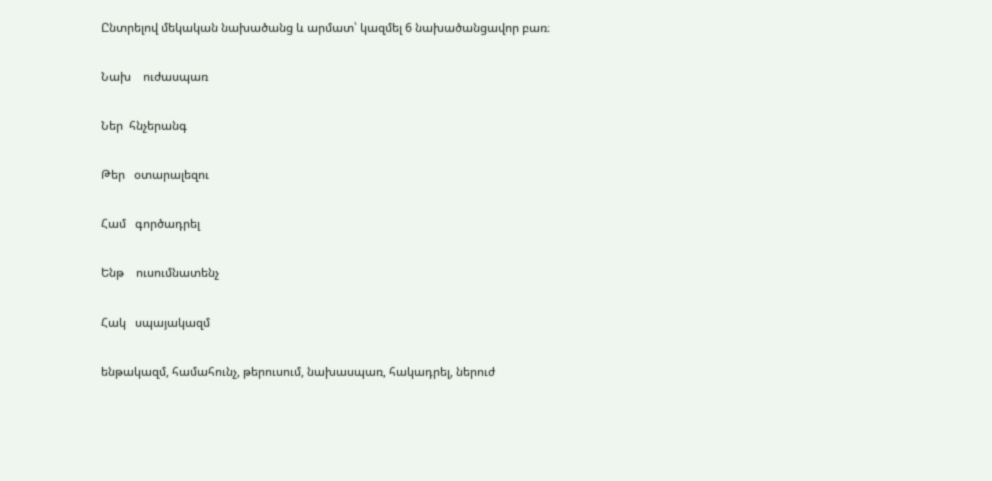Ընտրելով մեկական նախածանց և արմատ՝ կազմել 6 նախածանցավոր բառ։

Նախ    ուժասպառ

Ներ  հնչերանգ

Թեր   օտարալեզու

Համ   գործադրել

Ենթ    ուսումնատենչ

Հակ   սպայակազմ

ենթակազմ, համահունչ, թերուսում, նախասպառ, հակադրել, ներուժ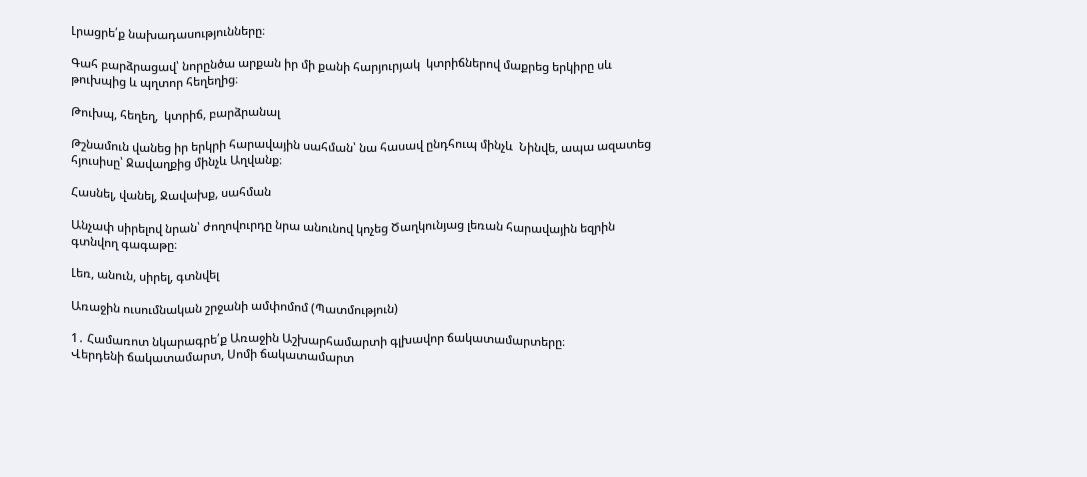Լրացրե՛ք նախադասությունները։

Գահ բարձրացավ՝ նորընծա արքան իր մի քանի հարյուրյակ  կտրիճներով մաքրեց երկիրը սև թուխպից և պղտոր հեղեղից։

Թուխպ, հեղեղ,  կտրիճ, բարձրանալ

Թշնամուն վանեց իր երկրի հարավային սահման՝ նա հասավ ընդհուպ մինչև  Նինվե, ապա ազատեց հյուսիսը՝ Ջավաղքից մինչև Աղվանք։

Հասնել, վանել, Ջավախք, սահման

Անչափ սիրելով նրան՝ ժողովուրդը նրա անունով կոչեց Ծաղկունյաց լեռան հարավային եզրին գտնվող գագաթը։

Լեռ, անուն, սիրել, գտնվել

Առաջին ուսումնական շրջանի ամփոմոմ (Պատմություն)

1․ Համառոտ նկարագրե՛ք Առաջին Աշխարհամարտի գլխավոր ճակատամարտերը։
Վերդենի ճակատամարտ, Սոմի ճակատամարտ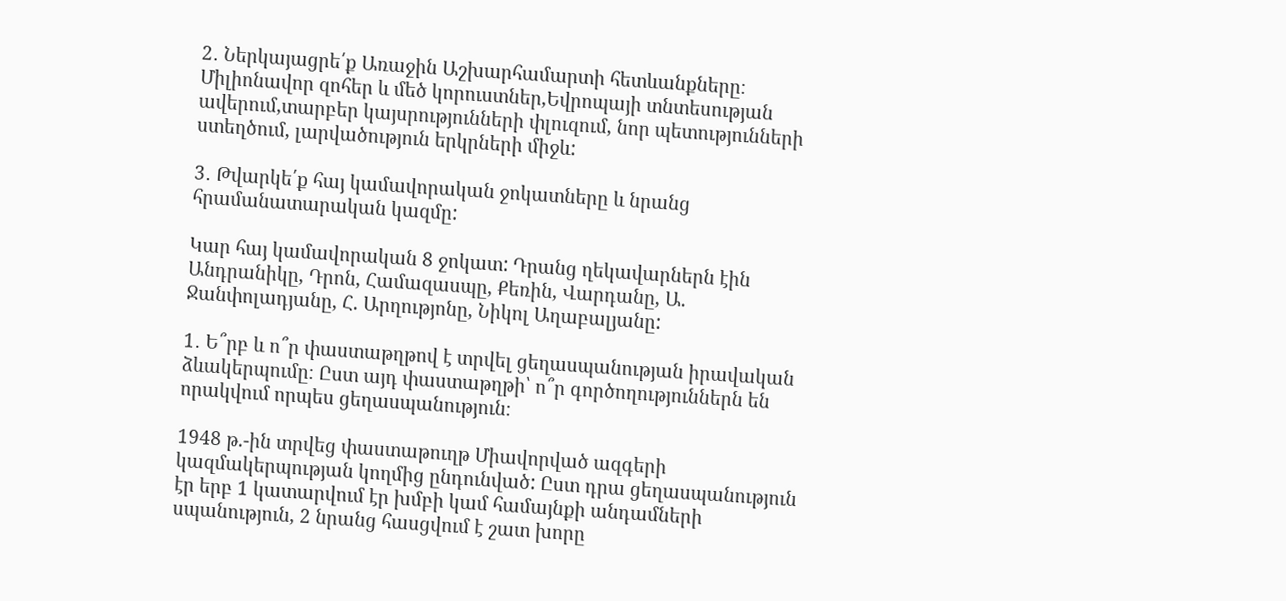2․ Ներկայացրե՛ք Առաջին Աշխարհամարտի հետևանքները։
Միլիոնավոր զոհեր և մեծ կորուստներ,Եվրոպայի տնտեսության ավերում,տարբեր կայսրությունների փլուզում, նոր պետությունների ստեղծում, լարվածություն երկրների միջև:

3․ Թվարկե՛ք հայ կամավորական ջոկատները և նրանց հրամանատարական կազմը:

Կար հայ կամավորական 8 ջոկատ: Դրանց ղեկավարներն էին Անդրանիկը, Դրոն, Համազասպը, Քեռին, Վարդանը, Ա. Ջանփոլադյանը, Հ. Արղությոնը, Նիկոլ Աղաբալյանը:

1․ Ե՞րբ և ո՞ր փաստաթղթով է տրվել ցեղասպանության իրավական ձևակերպումը։ Ըստ այդ փաստաթղթի՝ ո՞ր գործողություններն են որակվում որպես ցեղասպանություն։

1948 թ.-ին տրվեց փաստաթուղթ Միավորված ազգերի կազմակերպության կողմից ընդունված: Ըստ դրա ցեղասպանություն էր երբ 1 կատարվում էր խմբի կամ համայնքի անդամների սպանություն, 2 նրանց հասցվում է շատ խորը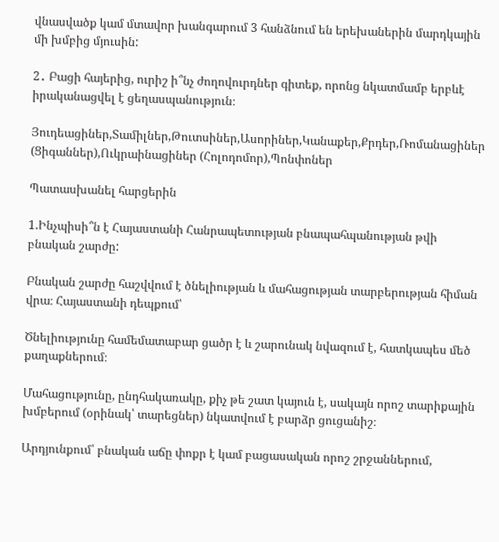վնասվածք կամ մտավոր խանգարում 3 հանձնում են երեխաներին մարդկային մի խմբից մյուսին:

2․ Բացի հայերից, ուրիշ ի՞նչ ժողովուրդներ գիտեք, որոնց նկատմամբ երբևէ իրականացվել է ցեղասպանություն։

Յուդեացիներ,Տամիլներ,Թուտսիներ,Ասորիներ,Կանաքեր,Քրդեր,Ռոմանացիներ (Ցիգաններ),Ուկրաինացիներ (Հոլոդոմոր),Պոնփոներ

Պատասխանել հարցերին

1.Ինչպիսի՞ն է Հայաստանի Հանրապետության բնապահպանության թվի բնական շարժը:

Բնական շարժը հաշվվում է ծնելիության և մահացության տարբերության հիման վրա։ Հայաստանի դեպքում՝

Ծնելիությունը համեմատաբար ցածր է և շարունակ նվազում է, հատկապես մեծ քաղաքներում։

Մահացությունը, ընդհակառակը, քիչ թե շատ կայուն է, սակայն որոշ տարիքային խմբերում (օրինակ՝ տարեցներ) նկատվում է բարձր ցուցանիշ։

Արդյունքում՝ բնական աճը փոքր է կամ բացասական որոշ շրջաններում,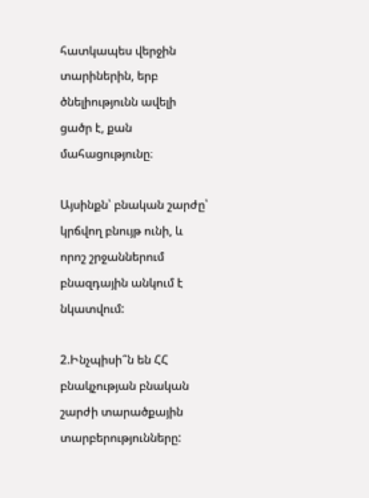հատկապես վերջին տարիներին, երբ ծնելիությունն ավելի ցածր է, քան մահացությունը։

Այսինքն՝ բնական շարժը՝ կրճվող բնույթ ունի, և որոշ շրջաններում բնազդային անկում է նկատվում:

2.Ինչպիսի՞ն են ՀՀ բնակչության բնական շարժի տարածքային տարբերությունները: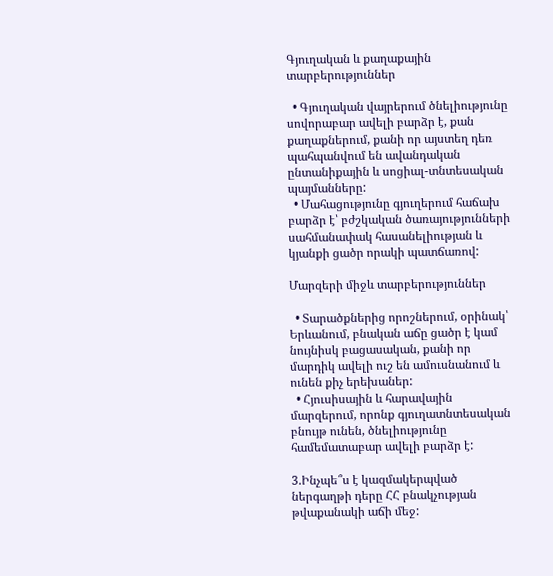Գյուղական և քաղաքային տարբերություններ

  • Գյուղական վայրերում ծնելիությունը սովորաբար ավելի բարձր է, քան քաղաքներում, քանի որ այստեղ դեռ պահպանվում են ավանդական ընտանիքային և սոցիալ-տնտեսական պայմանները:
  • Մահացությունը գյուղերում հաճախ բարձր է՝ բժշկական ծառայությունների սահմանափակ հասանելիության և կյանքի ցածր որակի պատճառով:

Մարզերի միջև տարբերություններ

  • Տարածքներից որոշներում, օրինակ՝ Երևանում, բնական աճը ցածր է կամ նույնիսկ բացասական, քանի որ մարդիկ ավելի ուշ են ամուսնանում և ունեն քիչ երեխաներ:
  • Հյուսիսային և հարավային մարզերում, որոնք գյուղատնտեսական բնույթ ունեն, ծնելիությունը համեմատաբար ավելի բարձր է:

3.Ինչպե՞ս է կազմակերպված ներգաղթի դերը ՀՀ բնակչության թվաքանակի աճի մեջ: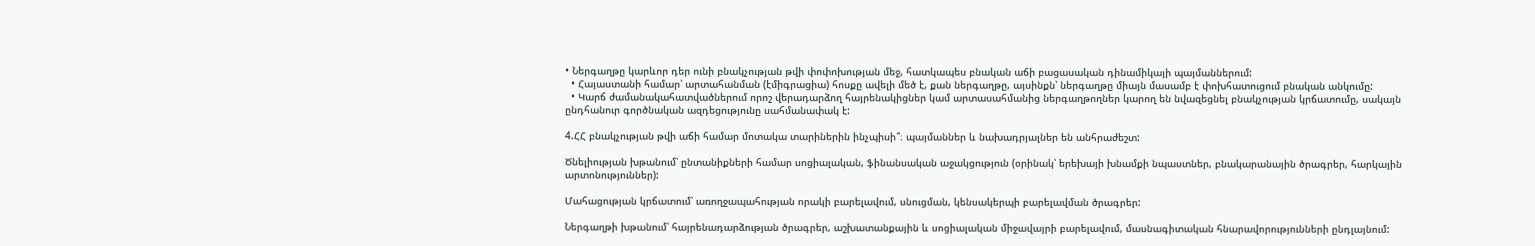• Ներգաղթը կարևոր դեր ունի բնակչության թվի փոփոխության մեջ, հատկապես բնական աճի բացասական դինամիկայի պայմաններում:
  • Հայաստանի համար՝ արտահանման (էմիգրացիա) հոսքը ավելի մեծ է, քան ներգաղթը, այսինքն՝ ներգաղթը միայն մասամբ է փոխհատուցում բնական անկումը:
  • Կարճ ժամանակահատվածներում որոշ վերադարձող հայրենակիցներ կամ արտասահմանից ներգաղթողներ կարող են նվազեցնել բնակչության կրճատումը, սակայն ընդհանուր գործնական ազդեցությունը սահմանափակ է:

4.ՀՀ բնակչության թվի աճի համար մոտակա տարիներին ինչպիսի՞։ պայմաններ և նախադրյալներ են անհրաժեշտ:

Ծնելիության խթանում՝ ընտանիքների համար սոցիալական, ֆինանսական աջակցություն (օրինակ՝ երեխայի խնամքի նպաստներ, բնակարանային ծրագրեր, հարկային արտոնություններ):

Մահացության կրճատում՝ առողջապահության որակի բարելավում, սնուցման, կենսակերպի բարելավման ծրագրեր:

Ներգաղթի խթանում՝ հայրենադարձության ծրագրեր, աշխատանքային և սոցիալական միջավայրի բարելավում, մասնագիտական հնարավորությունների ընդլայնում: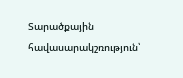Տարածքային հավասարակշռություն՝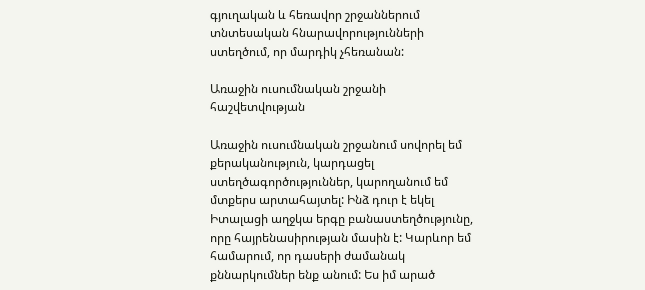գյուղական և հեռավոր շրջաններում տնտեսական հնարավորությունների ստեղծում, որ մարդիկ չհեռանան:

Առաջին ուսումնական շրջանի հաշվետվության

Առաջին ուսումնական շրջանում սովորել եմ քերականություն, կարդացել ստեղծագործություններ, կարողանում եմ մտքերս արտահայտել: Ինձ դուր է եկել Իտալացի աղջկա երգը բանաստեղծությունը, որը հայրենասիրության մասին է: Կարևոր եմ համարում, որ դասերի ժամանակ քննարկումներ ենք անում: Ես իմ արած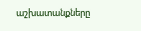աշխատանքները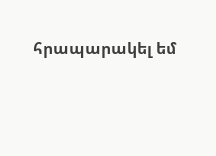հրապարակել եմ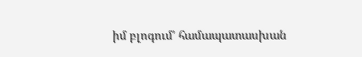իմ բլոգում’ համապատասխան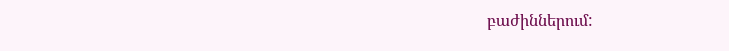բաժիններում: